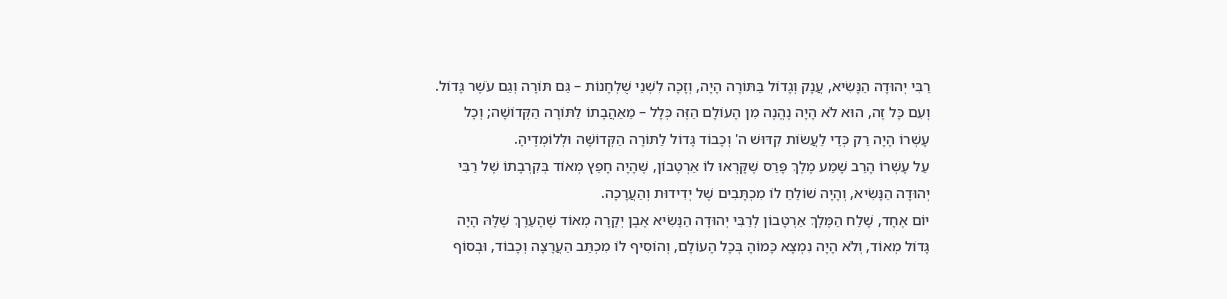רַבִּי יְהוּדָה הַנָּשִׂיא, עֲנָק וְגָדוֹל בַּתּוֹרָה הָיָה, וְזָכָה לִשְׁנֵי שֻׁלְחָנוֹת – גַּם תּוֹרָה וְגַם עֹשֶׁר גָּדוֹל. וְעִם כָּל זֶה, הוּא לֹא הָיָה נֶהֱנֶה מִן הָעוֹלָם הַזֶּה כְּלָל – מֵאַהֲבָתוֹ לַתּוֹרָה הַקְּדוֹשָׁה; וְכָל עָשְׁרוֹ הָיָה רַק כְּדֵי לַעֲשׂוֹת קִדּוּשׁ ה' וְכָבוֹד גָּדוֹל לַתּוֹרָה הַקְּדוֹשָׁה וּלְלוֹמְדֶיהָ.
עַל עָשְׁרוֹ הָרַב שָׁמַע מֶלֶךְ פָּרַס שֶׁקָּרְאוּ לוֹ אַרְטׇבוֹן, שֶׁהָיָה חָפֵץ מְאוֹד בְּקִרְבָתוֹ שֶׁל רַבִּי יְהוּדָה הַנָּשִׂיא, וְהָיָה שׁוֹלֵחַ לוֹ מִכְתָּבִים שֶׁל יְדִידוּת וְהַעֲרָכָה.
יוֹם אֶחָד, שָׁלַח הַמֶּלֶךְ אַרְטָבוֹן לְרַבִּי יְהוּדָה הַנָּשִׂיא אֶבֶן יְקָרָה מְאוֹד שֶׁהָעֵרֶךְ שֶׁלָּהּ הָיָה גָּדוֹל מְאוֹד, וְלֹא הָיָה נִמְצָא כָּמוֹהָ בְּכָל הָעוֹלָם, וְהוֹסִיף לוֹ מִכְתַּב הַעֲרָצָה וְכָבוֹד, וּבְסוֹף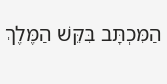הַמִּכְתָּב בִּקֵּשׁ הַמֶּלֶךְ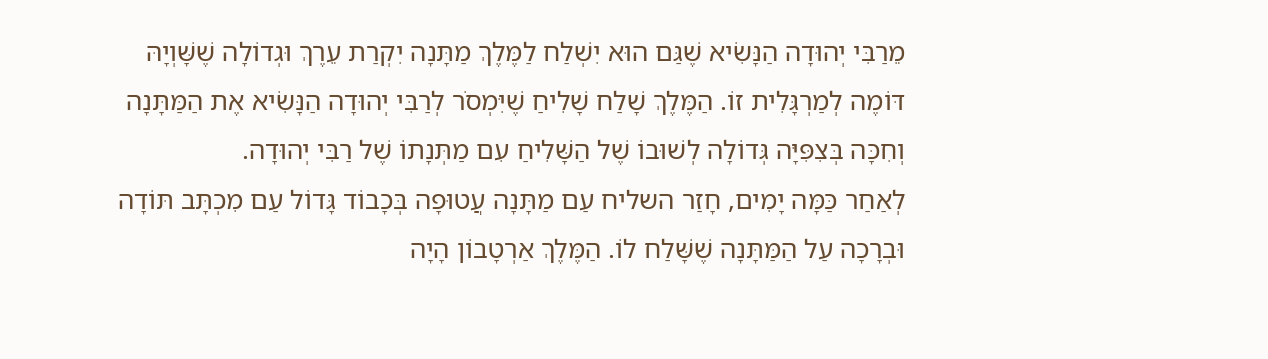מֵרַבִּי יְהוּדָה הַנָּשִׂיא שֶׁגַּם הוּא יִשְׁלַח לַמֶּלֶךְ מַתָּנָה יִקְרַת עֵרֶךְ וּגְדוֹלָה שֶׁשָּׁוְיָהּ דּוֹמֶה לְמַרְגָּלִית זוֹ. הַמֶּלֶךְ שָׁלַח שָׁלִיחַ שֶׁיִּמְסֹר לְרַבִּי יְהוּדָה הַנָּשִׂיא אֶת הַמַּתָּנָה וְחִכָּה בְּצִפִּיָּה גְּדוֹלָה לְשׁוּבוֹ שֶׁל הַשָּׁלִיחַ עִם מַתְּנָתוֹ שֶׁל רַבִּי יְהוּדָה.
לְאַחַר כַּמָּה יָמִים, חָזַר השליח עַם מַתָּנָה עֲטוּפָה בְּכָבוֹד גָּדוֹל עַם מִכְתָּב תּוֹדָה וּבְרָכָה עַל הַמַּתָּנָה שֶׁשָּׁלַח לוֹ. הַמֶּלֶךְ אַרְטָבוֹן הָיָה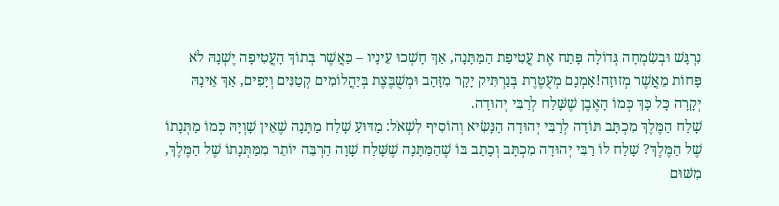נִרְגָּשׁ וּבְשִׂמְחָה גְּדוֹלָה פָּתַח אֶת עֲטִיפַת הַמַּתָּנָה, אַךְ חָשְׁכוּ עֵינָיו – כַּאֲשֶׁר בְּתוֹךְ הָעֲטִיפָה יֶשְׁנָהּ לֹא פָּחוֹת מֵאֲשֶׁר מְזוּזָה!אָמְנָם מְעֻטֶּרֶת בְּנַרְתִּיק יָקָר מִזָּהָב וּמְשֻׁבֶּצֶת בְּיַהֲלוֹמִים קְטַנִּים וְיָפִים, אַךְ אֵינָהּ יְקָרָה כָּל כָּךְ כְּמוֹ הָאֶבֶן שֶׁשָּׁלַח לְרַבִּי יְהוּדָה.
שָׁלַח הַמֶּלֶךְ מִכְתָּב תּוֹדָה לְרַבִּי יְהוּדָה הַנָּשִׂיא וְהוֹסִיף לִשְׁאֹל: מַדּוּעַ שָׁלַח מַתָּנָה שֶׁאֵין שָׁוְיָהּ כְּמוֹ מַתְּנָתוֹ שֶׁל הַמֶּלֶךְ? שָׁלַח לוֹ רַבִּי יְהוּדָה מִכְתָּב וְכָתַב בּוֹ שֶׁהַמַּתָּנָה שֶׁשָּׁלַח שָׁוָה הַרְבֵּה יוֹתֵר מִמַּתְּנָתוֹ שֶׁל הַמֶּלֶךְ, מִשּׁוּם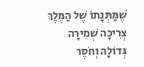שֶׁמַּתְּנָתוֹ שֶׁל הַמֶּלֶךְ צְרִיכָה שְׁמִירָה גְּדוֹלָה וְחֹסֶר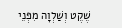שֶׁקֶט וְשַׁלְוָה מִפְּנֵי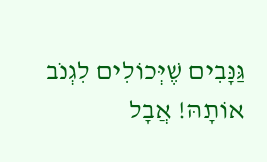גַּנָּבִים שֶׁיְּכוֹלִים לִגְנֹב אוֹתָהּ! אֲבָל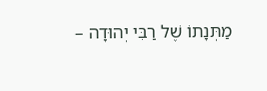מַתְּנָתוֹ שֶׁל רַבִּי יְהוּדָה –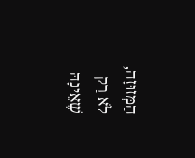הַמְּזוּזָה, לֹא רַק שֶׁאֵינָהּ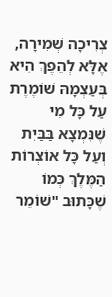צְרִיכָה שְׁמִירָה, אֶלָּא לְהֵפֶךְ הִיא בְּעַצְמָהּ שׁוֹמֶרֶת עַל כָּל מִי שֶׁנִּמְצָא בַּבַּיִת וְעַל כָּל אוֹצְרוֹת הַמֶּלֶךְ כְּמוֹ שֶׁכָּתוּב "שׁוֹמֵר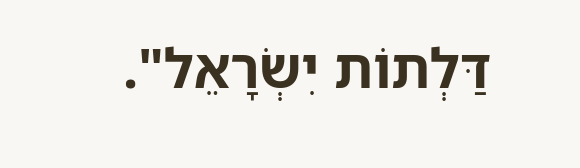דַּלְתוֹת יִשְׂרָאֵל".